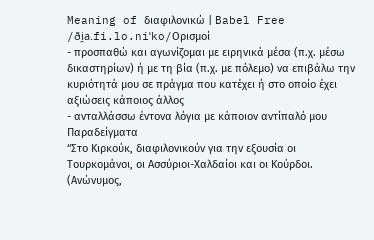Meaning of διαφιλονικώ | Babel Free
/ði̯a.fi.lo.niˈko/Ορισμοί
- προσπαθώ και αγωνίζομαι με ειρηνικά μέσα (π.χ. μέσω δικαστηρίων) ή με τη βία (π.χ. με πόλεμο) να επιβάλω την κυριότητά μου σε πράγμα που κατέχει ή στο οποίο έχει αξιώσεις κάποιος άλλος
- ανταλλάσσω έντονα λόγια με κάποιον αντίπαλό μου
Παραδείγματα
“Στο Κιρκούκ, διαφιλονικούν για την εξουσία οι Τουρκομάνοι, οι Ασσύριοι-Χαλδαίοι και οι Κούρδοι. (Ανώνυμος,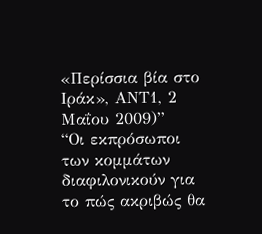«Περίσσια βία στο Ιράκ», ΑΝΤ1, 2 Μαΐου 2009)”
“Οι εκπρόσωποι των κομμάτων διαφιλονικούν για το πώς ακριβώς θα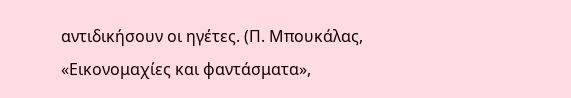αντιδικήσουν οι ηγέτες. (Π. Μπουκάλας, «Εικονομαχίες και φαντάσματα»,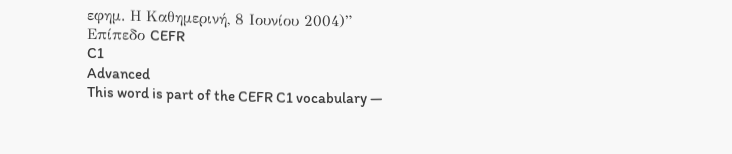εφημ. Η Καθημερινή, 8 Ιουνίου 2004)”
Επίπεδο CEFR
C1
Advanced
This word is part of the CEFR C1 vocabulary —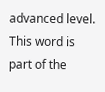advanced level.
This word is part of the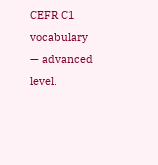CEFR C1 vocabulary — advanced level.